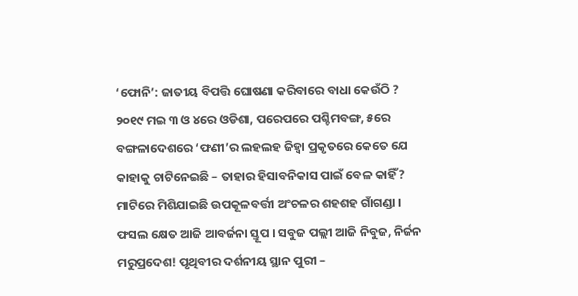‘ଫୋନି’: ଜାତୀୟ ବିପତ୍ତି ଘୋଷଣା କରିବାରେ ବାଧା କେଉଁଠି ?
୨୦୧୯ ମଇ ୩ ଓ ୪ରେ ଓଡିଶା, ପରେପରେ ପଶ୍ଚିମବଙ୍ଗ, ୫ରେ ବଙ୍ଗଳାଦେଶରେ ‘ଫଣୀ’ର ଲହଲହ ଜିହ୍ୱା ପ୍ରକୃତରେ କେତେ ଯେ କାହାକୁ ଚାଟିନେଇଛି – ତାହାର ହିସାବନିକାସ ପାଇଁ ବେଳ କାହିଁ? ମାଟିରେ ମିଶିଯାଇଛି ଉପକୂଳବର୍ତ୍ତୀ ଅଂଚଳର ଶହଶହ ଗାଁଗଣ୍ଡା । ଫସଲ କ୍ଷେତ ଆଜି ଆବର୍ଜନା ସ୍ତୂପ । ସବୁଜ ପଲ୍ଲୀ ଆଜି ନିବୁଜ, ନିର୍ଜନ ମରୁପ୍ରଦେଶ! ପୃଥିବୀର ଦର୍ଶନୀୟ ସ୍ଥାନ ପୁରୀ –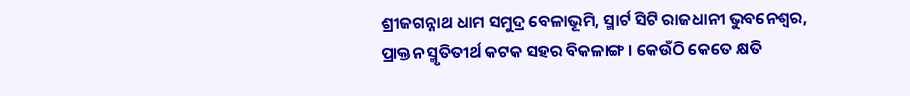ଶ୍ରୀଜଗନ୍ନାଥ ଧାମ ସମୁଦ୍ର ବେଳାଭୂମି, ସ୍ମାର୍ଟ ସିଟି ରାଜଧାନୀ ଭୁବନେଶ୍ୱର, ପ୍ରାକ୍ତନ ସ୍ମୃତିତୀର୍ଥ କଟକ ସହର ବିକଳାଙ୍ଗ । କେଉଁଠି କେତେ କ୍ଷତି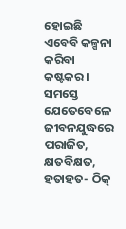ହୋଇଛି ଏବେବି କଳ୍ପନା କରିବା କଷ୍ଟକର । ସମସ୍ତେ ଯେତେବେଳେ ଜୀବନଯୁଦ୍ଧରେ ପରାଜିତ, କ୍ଷତବିକ୍ଷତ, ହତାହତ- ଠିକ୍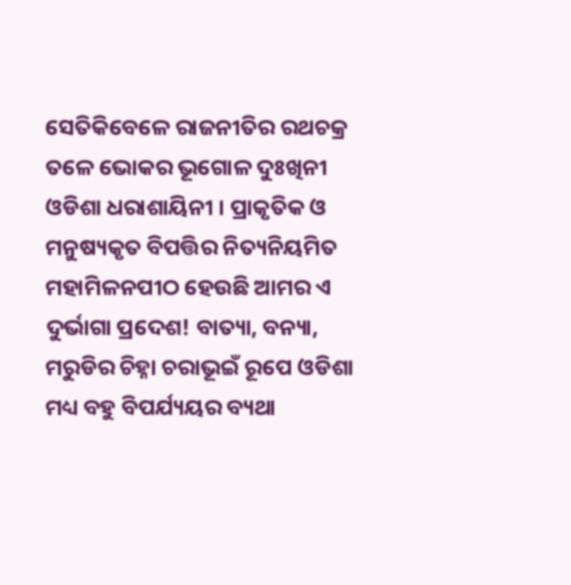ସେତିକିବେଳେ ରାଜନୀତିର ରଥଚକ୍ର ତଳେ ଭୋକର ଭୂଗୋଳ ଦୁଃଖିନୀ ଓଡିଶା ଧରାଶାୟିନୀ । ପ୍ରାକୃତିକ ଓ ମନୁଷ୍ୟକୃତ ବିପତ୍ତିର ନିତ୍ୟନିୟମିତ ମହାମିଳନପୀଠ ହେଉଛି ଆମର ଏ ଦୁର୍ଭାଗା ପ୍ରଦେଶ! ବାତ୍ୟା, ବନ୍ୟା, ମରୁଡିର ଚିହ୍ନା ଚରାଭୂଇଁ ରୂପେ ଓଡିଶା ମଧ୍ୟ ବହୁ ବିପର୍ଯ୍ୟୟର ବ୍ୟଥା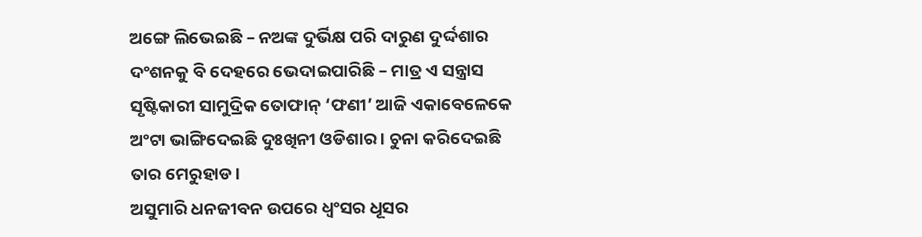ଅଙ୍ଗେ ଲିଭେଇଛି – ନଅଙ୍କ ଦୁର୍ଭିକ୍ଷ ପରି ଦାରୁଣ ଦୁର୍ଦ୍ଦଶାର ଦଂଶନକୁ ବି ଦେହରେ ଭେଦାଇପାରିଛି – ମାତ୍ର ଏ ସନ୍ତ୍ରାସ ସୃଷ୍ଟିକାରୀ ସାମୁଦ୍ରିକ ତୋଫାନ୍ ‘ଫଣୀ’ ଆଜି ଏକାବେଳେକେ ଅଂଟା ଭାଙ୍ଗିଦେଇଛି ଦୁଃଖିନୀ ଓଡିଶାର । ଚୁନା କରିଦେଇଛି ତାର ମେରୁହାଡ ।
ଅସୁମାରି ଧନଜୀବନ ଉପରେ ଧ୍ୱଂସର ଧୂସର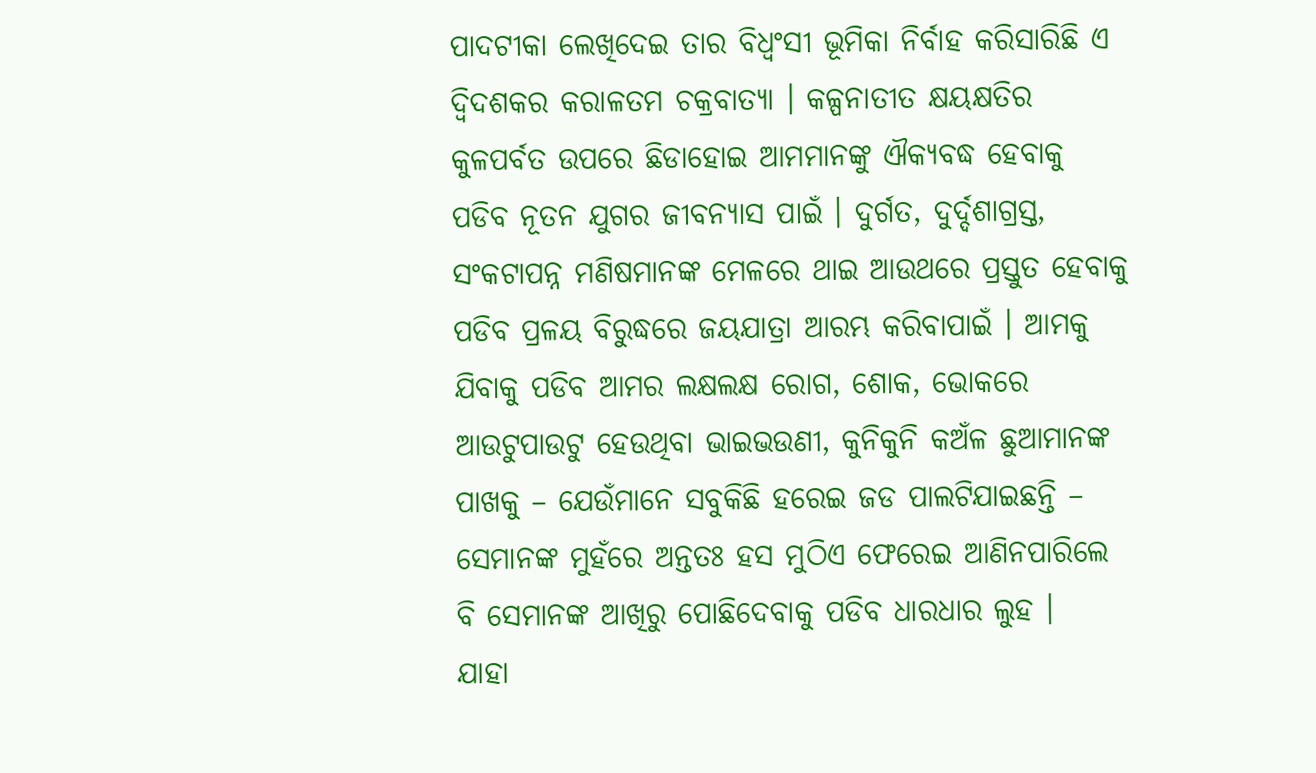ପାଦଟୀକା ଲେଖିଦେଇ ତାର ବିଧ୍ୱଂସୀ ଭୂମିକା ନିର୍ବାହ କରିସାରିଛି ଏ ଦ୍ୱିଦଶକର କରାଳତମ ଚକ୍ରବାତ୍ୟା । କଳ୍ପନାତୀତ କ୍ଷୟକ୍ଷତିର କୁଳପର୍ବତ ଉପରେ ଛିଡାହୋଇ ଆମମାନଙ୍କୁ ଐକ୍ୟବଦ୍ଧ ହେବାକୁ ପଡିବ ନୂତନ ଯୁଗର ଜୀବନ୍ୟାସ ପାଇଁ । ଦୁର୍ଗତ, ଦୁର୍ଦ୍ଦଶାଗ୍ରସ୍ତ, ସଂକଟାପନ୍ନ ମଣିଷମାନଙ୍କ ମେଳରେ ଥାଇ ଆଉଥରେ ପ୍ରସ୍ତୁତ ହେବାକୁ ପଡିବ ପ୍ରଳୟ ବିରୁଦ୍ଧରେ ଜୟଯାତ୍ରା ଆରମ୍ଭ କରିବାପାଇଁ । ଆମକୁ ଯିବାକୁ ପଡିବ ଆମର ଲକ୍ଷଲକ୍ଷ ରୋଗ, ଶୋକ, ଭୋକରେ ଆଉଟୁପାଉଟୁ ହେଉଥିବା ଭାଇଭଉଣୀ, କୁନିକୁନି କଅଁଳ ଛୁଆମାନଙ୍କ ପାଖକୁ – ଯେଉଁମାନେ ସବୁକିଛି ହରେଇ ଜଡ ପାଲଟିଯାଇଛନ୍ତି – ସେମାନଙ୍କ ମୁହଁରେ ଅନ୍ତତଃ ହସ ମୁଠିଏ ଫେରେଇ ଆଣିନପାରିଲେ ବି ସେମାନଙ୍କ ଆଖିରୁ ପୋଛିଦେବାକୁ ପଡିବ ଧାରଧାର ଲୁହ ।
ଯାହା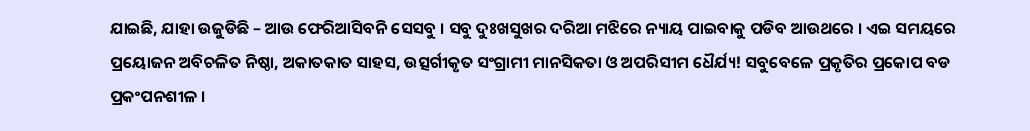ଯାଇଛି, ଯାହା ଉଜୁଡିଛି – ଆଉ ଫେରିଆସିବନି ସେସବୁ । ସବୁ ଦୁଃଖସୁଖର ଦରିଆ ମଝିରେ ନ୍ୟାୟ ପାଇବାକୁ ପଡିବ ଆଉଥରେ । ଏଇ ସମୟରେ ପ୍ରୟୋଜନ ଅବିଚଳିତ ନିଷ୍ଠା, ଅକାତକାତ ସାହସ, ଉତ୍ସର୍ଗୀକୃତ ସଂଗ୍ରାମୀ ମାନସିକତା ଓ ଅପରିସୀମ ଧୈର୍ଯ୍ୟ! ସବୁବେଳେ ପ୍ରକୃତିର ପ୍ରକୋପ ବଡ ପ୍ରକଂପନଶୀଳ ।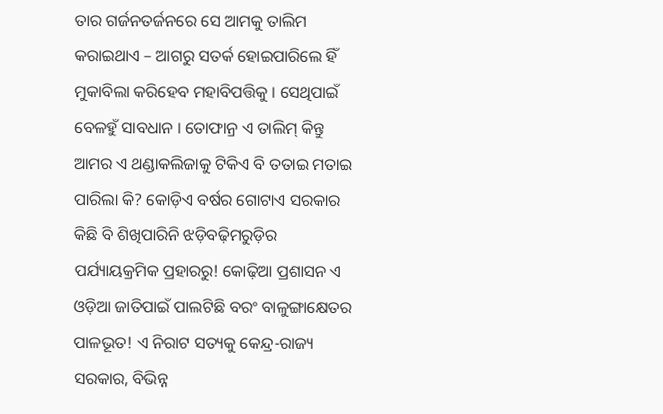ତାର ଗର୍ଜନତର୍ଜନରେ ସେ ଆମକୁ ତାଲିମ କରାଇଥାଏ – ଆଗରୁ ସତର୍କ ହୋଇପାରିଲେ ହିଁ ମୁକାବିଲା କରିହେବ ମହାବିପତ୍ତିକୁ । ସେଥିପାଇଁ ବେଳହୁଁ ସାବଧାନ । ତୋଫାନ୍ର ଏ ତାଲିମ୍ କିନ୍ତୁ ଆମର ଏ ଥଣ୍ଡାକଲିଜାକୁ ଟିକିଏ ବି ତତାଇ ମତାଇ ପାରିଲା କି? କୋଡ଼ିଏ ବର୍ଷର ଗୋଟାଏ ସରକାର କିଛି ବି ଶିଖିପାରିନି ଝଡ଼ିବଢ଼ିମରୁଡ଼ିର ପର୍ଯ୍ୟାୟକ୍ରମିକ ପ୍ରହାରରୁ! କୋଢ଼ିଆ ପ୍ରଶାସନ ଏ ଓଡ଼ିଆ ଜାତିପାଇଁ ପାଲଟିଛି ବରଂ ବାଳୁଙ୍ଗାକ୍ଷେତର ପାଳଭୂତ! ଏ ନିରାଟ ସତ୍ୟକୁ କେନ୍ଦ୍ର-ରାଜ୍ୟ ସରକାର, ବିଭିନ୍ନ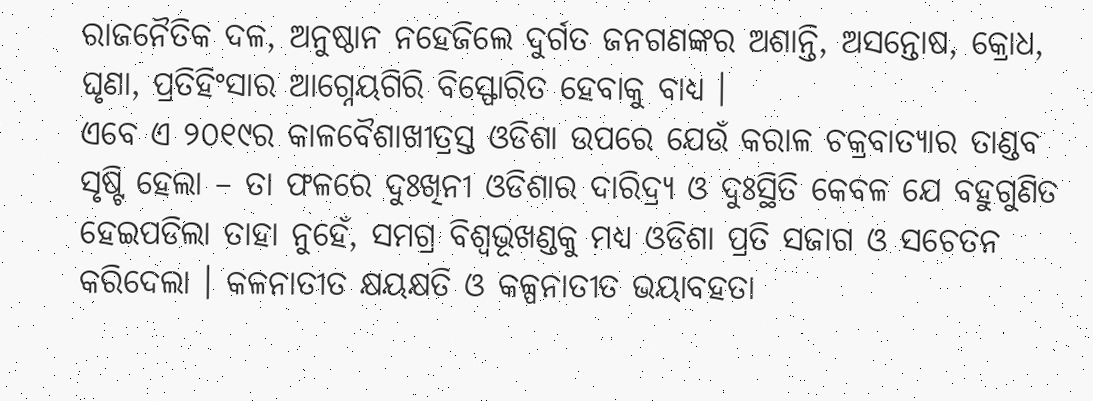ରାଜନୈତିକ ଦଳ, ଅନୁଷ୍ଠାନ ନହେଜିଲେ ଦୁର୍ଗତ ଜନଗଣଙ୍କର ଅଶାନ୍ତି, ଅସନ୍ତୋଷ, କ୍ରୋଧ, ଘୃଣା, ପ୍ରତିହିଂସାର ଆଗ୍ନେୟଗିରି ବିସ୍ଫୋରିତ ହେବାକୁ ବାଧ୍ୟ ।
ଏବେ ଏ ୨୦୧୯ର କାଳବୈଶାଖୀତ୍ରସ୍ତ ଓଡିଶା ଉପରେ ଯେଉଁ କରାଳ ଚକ୍ରବାତ୍ୟାର ତାଣ୍ଡବ ସୃଷ୍ଟି ହେଲା – ତା ଫଳରେ ଦୁଃଖିନୀ ଓଡିଶାର ଦାରିଦ୍ର୍ୟ ଓ ଦୁଃସ୍ଥିତି କେବଳ ଯେ ବହୁଗୁଣିତ ହେଇପଡିଲା ତାହା ନୁହେଁ, ସମଗ୍ର ବିଶ୍ୱଭୂଖଣ୍ଡକୁ ମଧ୍ୟ ଓଡିଶା ପ୍ରତି ସଜାଗ ଓ ସଚେତନ କରିଦେଲା । କଳନାତୀତ କ୍ଷୟକ୍ଷତି ଓ କଳ୍ପନାତୀତ ଭୟାବହତା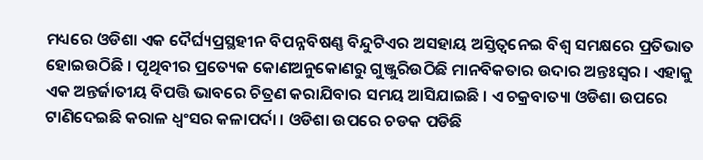ମଧ୍ୟରେ ଓଡିଶା ଏକ ଦୈର୍ଘ୍ୟପ୍ରସ୍ଥହୀନ ବିପନ୍ନବିଷଣ୍ଣ ବିନ୍ଦୁଟିଏର ଅସହାୟ ଅସ୍ତିତ୍ୱନେଇ ବିଶ୍ୱ ସମକ୍ଷରେ ପ୍ରତିଭାତ ହୋଇଉଠିଛି । ପୃଥିବୀର ପ୍ରତ୍ୟେକ କୋଣଅନୁକୋଣରୁ ଗୁଞ୍ଜୁରିଉଠିଛି ମାନବିକତାର ଉଦାର ଅନ୍ତଃସ୍ୱର । ଏହାକୁ ଏକ ଅନ୍ତର୍ଜାତୀୟ ବିପତ୍ତି ଭାବରେ ଚିତ୍ରଣ କରାଯିବାର ସମୟ ଆସିଯାଇଛି । ଏ ଚକ୍ରବାତ୍ୟା ଓଡିଶା ଉପରେ ଟାଣିଦେଇଛି କରାଳ ଧ୍ୱଂସର କଳାପର୍ଦା । ଓଡିଶା ଉପରେ ଚଡକ ପଡିଛି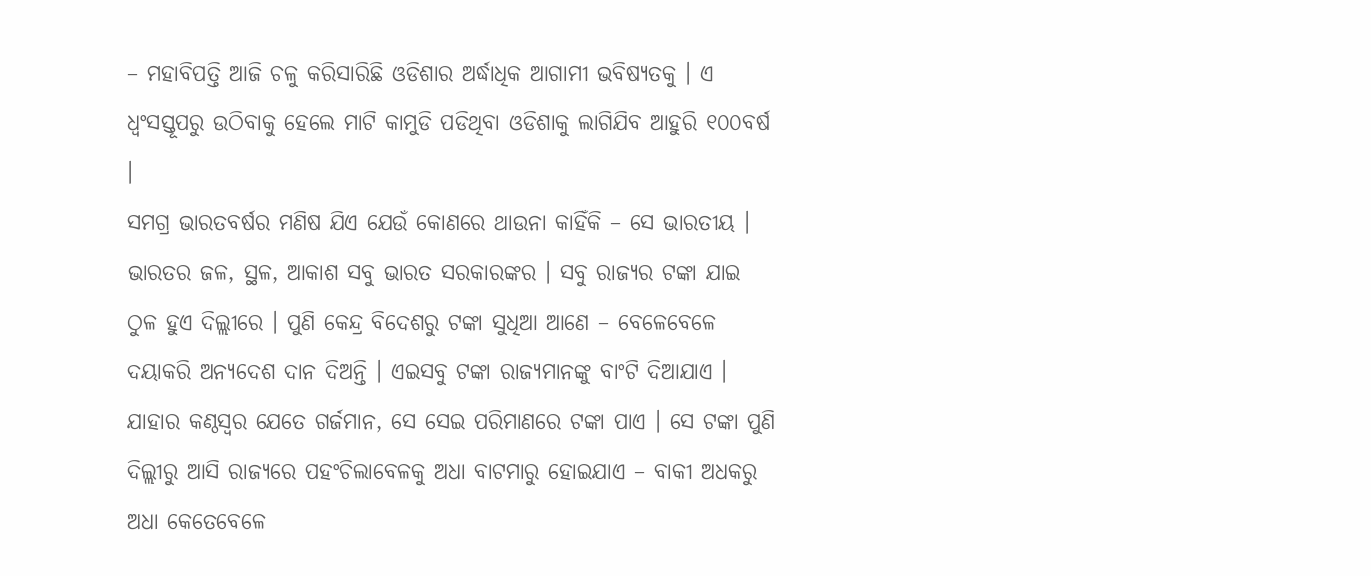– ମହାବିପତ୍ତି ଆଜି ଚଳୁ କରିସାରିଛି ଓଡିଶାର ଅର୍ଦ୍ଧାଧିକ ଆଗାମୀ ଭବିଷ୍ୟତକୁ । ଏ ଧ୍ୱଂସସ୍ତୂପରୁ ଉଠିବାକୁ ହେଲେ ମାଟି କାମୁଡି ପଡିଥିବା ଓଡିଶାକୁ ଲାଗିଯିବ ଆହୁରି ୧୦୦ବର୍ଷ ।
ସମଗ୍ର ଭାରତବର୍ଷର ମଣିଷ ଯିଏ ଯେଉଁ କୋଣରେ ଥାଉନା କାହିଁକି – ସେ ଭାରତୀୟ । ଭାରତର ଜଳ, ସ୍ଥଳ, ଆକାଶ ସବୁ ଭାରତ ସରକାରଙ୍କର । ସବୁ ରାଜ୍ୟର ଟଙ୍କା ଯାଇ ଠୁଳ ହୁଏ ଦିଲ୍ଲୀରେ । ପୁଣି କେନ୍ଦ୍ର ବିଦେଶରୁ ଟଙ୍କା ସୁଧିଆ ଆଣେ – ବେଳେବେଳେ ଦୟାକରି ଅନ୍ୟଦେଶ ଦାନ ଦିଅନ୍ତି । ଏଇସବୁ ଟଙ୍କା ରାଜ୍ୟମାନଙ୍କୁ ବାଂଟି ଦିଆଯାଏ । ଯାହାର କଣ୍ଠସ୍ୱର ଯେତେ ଗର୍ଜମାନ, ସେ ସେଇ ପରିମାଣରେ ଟଙ୍କା ପାଏ । ସେ ଟଙ୍କା ପୁଣି ଦିଲ୍ଲୀରୁ ଆସି ରାଜ୍ୟରେ ପହଂଚିଲାବେଳକୁ ଅଧା ବାଟମାରୁ ହୋଇଯାଏ – ବାକୀ ଅଧକରୁ ଅଧା କେତେବେଳେ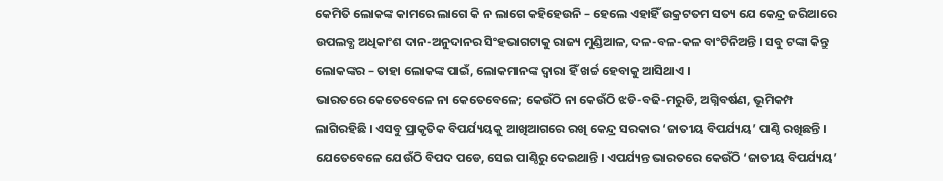କେମିତି ଲୋକଙ୍କ କାମରେ ଲାଗେ କି ନ ଲାଗେ କହିହେଉନି – ହେଲେ ଏହାହିଁ ଉକ୍ରଟତମ ସତ୍ୟ ଯେ କେନ୍ଦ୍ର ଜରିଆରେ ଉପଲବ୍ଧ ଅଧିକାଂଶ ଦାନ-ଅନୁଦାନର ସିଂହଭାଗଟାକୁ ରାଜ୍ୟ ମୁଣ୍ଡିଆଳ, ଦଳ-ବଳ-କଳ ବାଂଟିନିଅନ୍ତି । ସବୁ ଟଙ୍କା କିନ୍ତୁ ଲୋକଙ୍କର – ତାହା ଲୋକଙ୍କ ପାଇଁ, ଲୋକମାନଙ୍କ ଦ୍ୱାରା ହିଁ ଖର୍ଚ୍ଚ ହେବାକୁ ଆସିଥାଏ ।
ଭାରତରେ କେତେବେଳେ ନା କେତେବେଳେ; କେଉଁଠି ନା କେଉଁଠି ଝଡି-ବଢି-ମରୁଡି, ଅଗ୍ନିବର୍ଷଣ, ଭୂମିକମ୍ପ ଲାଗିରହିଛି । ଏସବୁ ପ୍ରାକୃତିକ ବିପର୍ଯ୍ୟୟକୁ ଆଖିଆଗରେ ରଖି କେନ୍ଦ୍ର ସରକାର ‘ଜାତୀୟ ବିପର୍ଯ୍ୟୟ’ ପାଣ୍ଠି ରଖିଛନ୍ତି । ଯେତେବେଳେ ଯେଉଁଠି ବିପଦ ପଡେ, ସେଇ ପାଣ୍ଠିରୁ ଦେଇଥାନ୍ତି । ଏପର୍ଯ୍ୟନ୍ତ ଭାରତରେ କେଉଁଠି ‘ଜାତୀୟ ବିପର୍ଯ୍ୟୟ’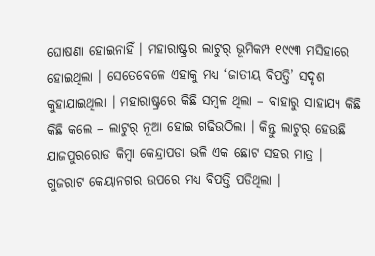ଘୋଷଣା ହୋଇନାହିଁ । ମହାରାଷ୍ଟ୍ରର ଲାଟୁର୍ ଭୂମିକମ୍ପ ୧୯୯୩ ମସିହାରେ ହୋଇଥିଲା । ସେତେବେଳେ ଏହାକୁ ମଧ୍ୟ ‘ଜାତୀୟ ବିପତ୍ତି’ ସଦୃଶ କୁହାଯାଇଥିଲା । ମହାରାଷ୍ଟ୍ରରେ କିଛି ସମ୍ବଳ ଥିଲା – ବାହାରୁ ସାହାଯ୍ୟ କିଛି କିଛି କଲେ – ଲାଟୁର୍ ନୂଆ ହୋଇ ଗଢିଉଠିଲା । କିନ୍ତୁ ଲାଟୁର୍ ହେଉଛି ଯାଜପୁରରୋଡ କିମ୍ବା କେନ୍ଦ୍ରାପଡା ଭଳି ଏକ ଛୋଟ ସହର ମାତ୍ର । ଗୁଜରାଟ କେୟାନଗର ଉପରେ ମଧ୍ୟ ବିପତ୍ତି ପଡିଥିଲା ।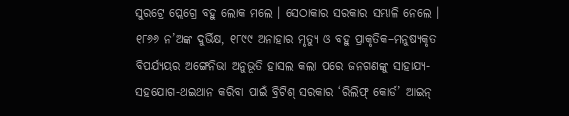ସୁରଟ୍ରେ ପ୍ଲେଗ୍ରେ ବହୁ ଲୋକ ମଲେ । ସେଠାକାର ସରକାର ସମ୍ଭାଳି ନେଲେ ।
୧୮୬୬ ନ’ଅଙ୍କ ଦୁର୍ଭିକ୍ଷ, ୧୮୯୯ ଅନାହାର ମୃତ୍ୟୁ ଓ ବହୁ ପ୍ରାକୃତିକ–ମନୁଷ୍ୟକୃତ ବିପର୍ଯ୍ୟୟର ଅଙ୍ଗେନିଭା ଅନୁଭୂତି ହାସଲ କଲା ପରେ ଜନଗଣଙ୍କୁ ସାହାଯ୍ୟ- ସହଯୋଗ-ଥଇଥାନ କରିବା ପାଇଁ ବ୍ରିଟିଶ୍ ସରକାର ‘ରିଲିଫ୍ କୋର୍ଡ’ ଆଇନ୍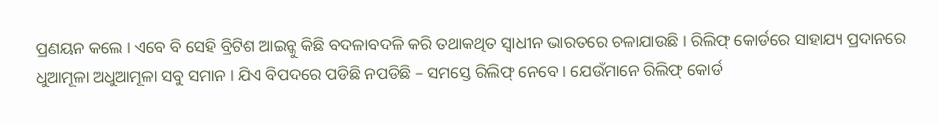ପ୍ରଣୟନ କଲେ । ଏବେ ବି ସେହି ବ୍ରିଟିଶ ଆଇନ୍କୁ କିଛି ବଦଳାବଦଳି କରି ତଥାକଥିତ ସ୍ୱାଧୀନ ଭାରତରେ ଚଳାଯାଉଛି । ରିଲିଫ୍ କୋର୍ଡରେ ସାହାଯ୍ୟ ପ୍ରଦାନରେ ଧୁଆମୂଳା ଅଧୁଆମୂଳା ସବୁ ସମାନ । ଯିଏ ବିପଦରେ ପଡିଛି ନପଡିଛି – ସମସ୍ତେ ରିଲିଫ୍ ନେବେ । ଯେଉଁମାନେ ରିଲିଫ୍ କୋର୍ଡ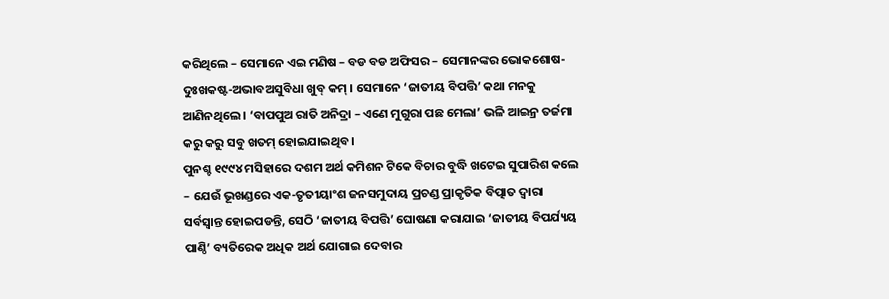କରିଥିଲେ – ସେମାନେ ଏଇ ମଣିଷ – ବଡ ବଡ ଅଫିସର – ସେମାନଙ୍କର ଭୋକଶୋଷ-ଦୁଃଖକଷ୍ଟ-ଅଭାବଅସୁବିଧା ଖୁବ୍ କମ୍ । ସେମାନେ ‘ଜାତୀୟ ବିପତ୍ତି’ କଥା ମନକୁ ଆଣିନଥିଲେ । ‘ବାପପୁଅ ରାତି ଅନିଦ୍ରା – ଏଣେ ମୁଗୁରା ପଛ ମେଲା’ ଭଳି ଆଇନ୍ର ତର୍ଜମା କରୁ କରୁ ସବୁ ଖତମ୍ ହୋଇଯାଇଥିବ ।
ପୁନଶ୍ଚ ୧୯୯୪ ମସିହାରେ ଦଶମ ଅର୍ଥ କମିଶନ ଟିକେ ବିଚାର ବୁଦ୍ଧି ଖଟେଇ ସୁପାରିଶ କଲେ – ଯେଉଁ ଭୂଖଣ୍ଡରେ ଏକ-ତୃତୀୟାଂଶ ଜନସମୁଦାୟ ପ୍ରଚଣ୍ଡ ପ୍ରାକୃତିକ ବିତ୍ପାତ ଦ୍ୱାରା ସର୍ବସ୍ୱାନ୍ତ ହୋଇପଡନ୍ତି, ସେଠି ‘ଜାତୀୟ ବିପତ୍ତି’ ଘୋଷଣା କରାଯାଇ ‘ଜାତୀୟ ବିପର୍ଯ୍ୟୟ ପାଣ୍ଠି’ ବ୍ୟତିରେକ ଅଧିକ ଅର୍ଥ ଯୋଗାଇ ଦେବାର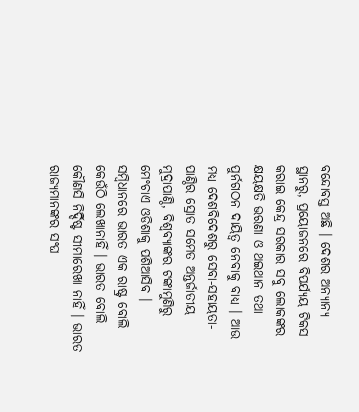ବନ୍ଦୋବସ୍ତ ଅଛି । ଦେଶର ଅନ୍ୟାନ୍ୟ ସ୍ଥାନରୁ, ପ୍ରୟୋଜନରେ ବିପର୍ଯ୍ୟୟ ଟିକସ କରାଇ କେନ୍ଦ୍ର ସରକାର ସବୁ ଲୋକଙ୍କର କ୍ଷୟକ୍ଷତି ଭରଣା ଓ ଥଇଥାନ ତଥା ପୁର୍ନଗଠନ ଦାୟିତ୍ୱ ନେବାକୁ ବାଧ୍ୟ । ଆଉ ମଧ୍ୟ ଦେଶବିଦେଶରୁ ସେବା-ସହାୟତା-ପାଣ୍ଠିର ସ୍ରୋତ ସମେତ ଅନ୍ତର୍ଜାତୀୟ ମୁଦ୍ରାପାଣ୍ଠି, ବିଶ୍ୱବ୍ୟାଙ୍କର ଟଙ୍କାମୁଣିରୁ ମେଂଚାଏ ଓଡିଶାକୁ ପଶିଆସିବ ।
ସମ୍ବିଧାନରେ ଭାରତ ଏକ ରାଷ୍ଟ୍ର ବୋଲି କେଉଁଠି ଲେଖାନାହିଁ । ଭାରତ ବୋଲି କୌଣସି ନିର୍ଦ୍ଦିଷ୍ଟ ସୀମାରେଖା ନାହିଁ । ଭାରତ ରାଜ୍ୟମାନଙ୍କର ସଂଘ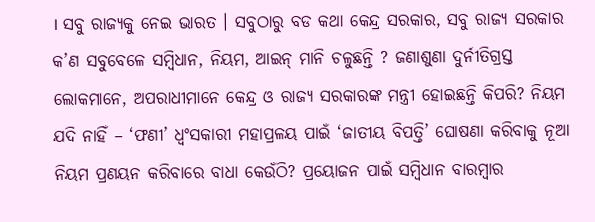। ସବୁ ରାଜ୍ୟକୁ ନେଇ ଭାରତ । ସବୁଠାରୁ ବଡ କଥା କେନ୍ଦ୍ର ସରକାର, ସବୁ ରାଜ୍ୟ ସରକାର କ’ଣ ସବୁବେଳେ ସମ୍ବିଧାନ, ନିୟମ, ଆଇନ୍ ମାନି ଚଳୁଛନ୍ତି ? ଜଣାଶୁଣା ଦୁର୍ନୀତିଗ୍ରସ୍ତ ଲୋକମାନେ, ଅପରାଧୀମାନେ କେନ୍ଦ୍ର ଓ ରାଜ୍ୟ ସରକାରଙ୍କ ମନ୍ତ୍ରୀ ହୋଇଛନ୍ତି କିପରି? ନିୟମ ଯଦି ନାହିଁ – ‘ଫଣୀ’ ଧ୍ୱଂସକାରୀ ମହାପ୍ରଳୟ ପାଇଁ ‘ଜାତୀୟ ବିପତ୍ତି’ ଘୋଷଣା କରିବାକୁ ନୂଆ ନିୟମ ପ୍ରଣୟନ କରିବାରେ ବାଧା କେଉଁଠି? ପ୍ରୟୋଜନ ପାଇଁ ସମ୍ବିଧାନ ବାରମ୍ବାର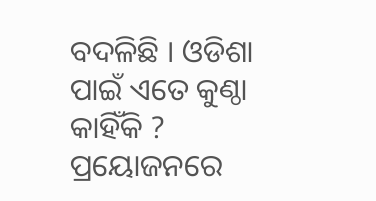ବଦଳିଛି । ଓଡିଶା ପାଇଁ ଏତେ କୁଣ୍ଠା କାହିଁକି ? ପ୍ରୟୋଜନରେ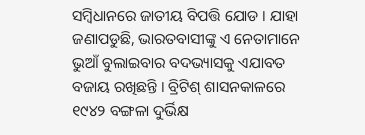ସମ୍ବିଧାନରେ ଜାତୀୟ ବିପତ୍ତି ଯୋଡ । ଯାହା ଜଣାପଡୁଛି, ଭାରତବାସୀଙ୍କୁ ଏ ନେତାମାନେ ଭୁଆଁ ବୁଲାଇବାର ବଦଭ୍ୟାସକୁ ଏଯାବତ ବଜାୟ ରଖିଛନ୍ତି । ବ୍ରିଟିଶ୍ ଶାସନକାଳରେ ୧୯୪୨ ବଙ୍ଗଳା ଦୁର୍ଭିକ୍ଷ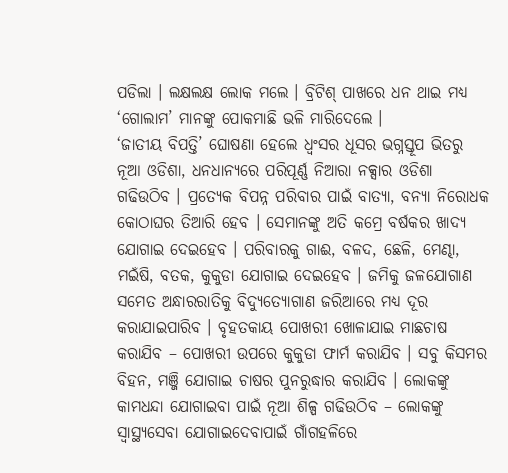ପଡିଲା । ଲକ୍ଷଲକ୍ଷ ଲୋକ ମଲେ । ବ୍ରିଟିଶ୍ ପାଖରେ ଧନ ଥାଇ ମଧ୍ୟ ‘ଗୋଲାମ’ ମାନଙ୍କୁ ପୋକମାଛି ଭଳି ମାରିଦେଲେ ।
‘ଜାତୀୟ ବିପତ୍ତି’ ଘୋଷଣା ହେଲେ ଧ୍ୱଂସର ଧୂସର ଭଗ୍ନସ୍ତୂପ ଭିତରୁ ନୂଆ ଓଡିଶା, ଧନଧାନ୍ୟରେ ପରିପୂର୍ଣ୍ଣ ନିଆରା ନକ୍ସାର ଓଡିଶା ଗଢିଉଠିବ । ପ୍ରତ୍ୟେକ ବିପନ୍ନ ପରିବାର ପାଇଁ ବାତ୍ୟା, ବନ୍ୟା ନିରୋଧକ କୋଠାଘର ତିଆରି ହେବ । ସେମାନଙ୍କୁ ଅତି କମ୍ରେ ବର୍ଷକର ଖାଦ୍ୟ ଯୋଗାଇ ଦେଇହେବ । ପରିବାରକୁ ଗାଈ, ବଳଦ, ଛେଳି, ମେଣ୍ଢା, ମଇଁଷି, ବତକ, କୁକୁଡା ଯୋଗାଇ ଦେଇହେବ । ଜମିକୁ ଜଳଯୋଗାଣ ସମେତ ଅନ୍ଧାରରାତିକୁ ବିଦ୍ୟୁତ୍ଯୋଗାଣ ଜରିଆରେ ମଧ୍ୟ ଦୂର କରାଯାଇପାରିବ । ବୃହତକାୟ ପୋଖରୀ ଖୋଳାଯାଇ ମାଛଚାଷ କରାଯିବ – ପୋଖରୀ ଉପରେ କୁକୁଡା ଫାର୍ମ କରାଯିବ । ସବୁ କିସମର ବିହନ, ମଞ୍ଜି ଯୋଗାଇ ଚାଷର ପୁନରୁଦ୍ଧାର କରାଯିବ । ଲୋକଙ୍କୁ କାମଧନ୍ଦା ଯୋଗାଇବା ପାଇଁ ନୂଆ ଶିଳ୍ପ ଗଢିଉଠିବ – ଲୋକଙ୍କୁ ସ୍ୱାସ୍ଥ୍ୟସେବା ଯୋଗାଇଦେବାପାଇଁ ଗାଁଗହଳିରେ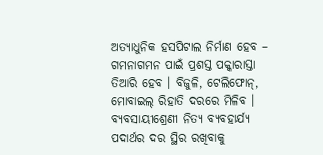ଅତ୍ୟାଧୁନିକ ହସପିଟାଲ ନିର୍ମାଣ ହେବ – ଗମନାଗମନ ପାଇଁ ପ୍ରଶସ୍ତ ପକ୍କାରାସ୍ତା ତିଆରି ହେବ । ବିଜୁଳି, ଟେଲିଫୋନ୍, ମୋବାଇଲ୍ ରିହାତି ଦରରେ ମିଳିବ । ବ୍ୟବସାୟୀଶ୍ରେଣୀ ନିତ୍ୟ ବ୍ୟବହାର୍ଯ୍ୟ ପଦାର୍ଥର ଦର ସ୍ଥିର ରଖିବାକୁ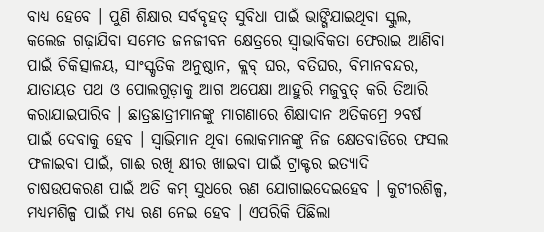ବାଧ୍ୟ ହେବେ । ପୁଣି ଶିକ୍ଷାର ସର୍ବବୃହତ୍ ସୁବିଧା ପାଇଁ ଭାଙ୍ଗିଯାଇଥିବା ସ୍କୁଲ, କଲେଜ ଗଢ଼ାଯିବା ସମେତ ଜନଜୀବନ କ୍ଷେତ୍ରରେ ସ୍ୱାଭାବିକତା ଫେରାଇ ଆଣିବା ପାଇଁ ଚିକିତ୍ସାଳୟ, ସାଂସ୍କୃତିକ ଅନୁଷ୍ଠାନ, କ୍ଲବ୍ ଘର, ବତିଘର, ବିମାନବନ୍ଦର, ଯାତାୟତ ପଥ ଓ ପୋଲଗୁଡ଼ାକୁ ଆଗ ଅପେକ୍ଷା ଆହୁରି ମଜୁବୁତ୍ କରି ତିଆରି କରାଯାଇପାରିବ । ଛାତ୍ରଛାତ୍ରୀମାନଙ୍କୁ ମାଗଣାରେ ଶିକ୍ଷାଦାନ ଅତିକମ୍ରେ ୨ବର୍ଷ ପାଇଁ ଦେବାକୁ ହେବ । ସ୍ୱାଭିମାନ ଥିବା ଲୋକମାନଙ୍କୁ ନିଜ କ୍ଷେତବାଡିରେ ଫସଲ ଫଳାଇବା ପାଇଁ, ଗାଈ ରଖି କ୍ଷୀର ଖାଇବା ପାଇଁ ଟ୍ରାକ୍ଟର ଇତ୍ୟାଦି ଚାଷଉପକରଣ ପାଇଁ ଅତି କମ୍ ସୁଧରେ ଋଣ ଯୋଗାଇଦେଇହେବ । କୁଟୀରଶିଳ୍ପ, ମଧ୍ୟମଶିଳ୍ପ ପାଇଁ ମଧ୍ୟ ଋଣ ନେଇ ହେବ । ଏପରିକି ପିଛିଲା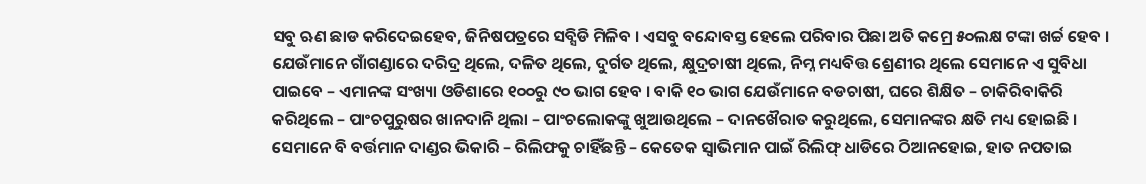ସବୁ ଋଣ ଛାଡ କରିଦେଇହେବ, ଜିନିଷପତ୍ରରେ ସବ୍ସିଡି ମିଳିବ । ଏସବୁ ବନ୍ଦୋବସ୍ତ ହେଲେ ପରିବାର ପିଛା ଅତି କମ୍ରେ ୫୦ଲକ୍ଷ ଟଙ୍କା ଖର୍ଚ୍ଚ ହେବ । ଯେଉଁମାନେ ଗାଁଗଣ୍ଡାରେ ଦରିଦ୍ର ଥିଲେ, ଦଳିତ ଥିଲେ, ଦୁର୍ଗତ ଥିଲେ, କ୍ଷୁଦ୍ରଚାଷୀ ଥିଲେ, ନିମ୍ନ ମଧ୍ୟବିତ୍ତ ଶ୍ରେଣୀର ଥିଲେ ସେମାନେ ଏ ସୁବିଧା ପାଇବେ – ଏମାନଙ୍କ ସଂଖ୍ୟା ଓଡିଶାରେ ୧୦୦ରୁ ୯୦ ଭାଗ ହେବ । ବାକି ୧୦ ଭାଗ ଯେଉଁମାନେ ବଡଚାଷୀ, ଘରେ ଶିକ୍ଷିତ – ଚାକିରିବାକିରି କରିଥିଲେ – ପାଂଚପୁରୁଷର ଖାନଦାନି ଥିଲା – ପାଂଚଲୋକଙ୍କୁ ଖୁଆଉଥିଲେ – ଦାନଖୈରାତ କରୁଥିଲେ, ସେମାନଙ୍କର କ୍ଷତି ମଧ୍ୟ ହୋଇଛି । ସେମାନେ ବି ବର୍ତ୍ତମାନ ଦାଣ୍ଡର ଭିକାରି – ରିଲିଫକୁ ଚାହିଁଛନ୍ତି – କେତେକ ସ୍ୱାଭିମାନ ପାଇଁ ରିଲିଫ୍ ଧାଡିରେ ଠିଆନହୋଇ, ହାତ ନପତାଇ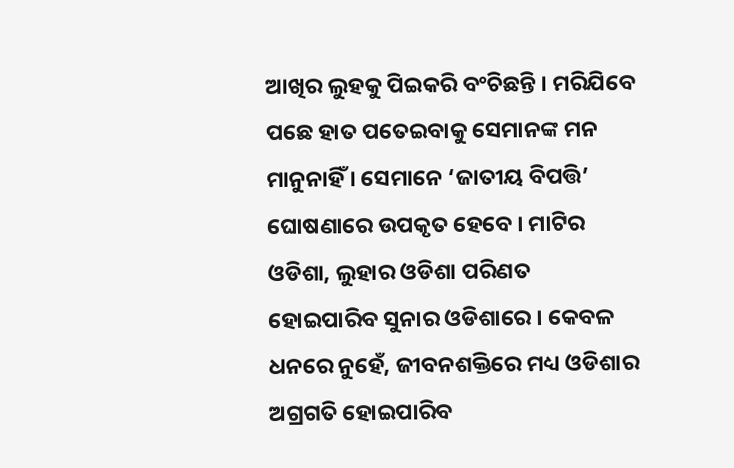ଆଖିର ଲୁହକୁ ପିଇକରି ବଂଚିଛନ୍ତି । ମରିଯିବେ ପଛେ ହାତ ପତେଇବାକୁ ସେମାନଙ୍କ ମନ ମାନୁନାହିଁ । ସେମାନେ ‘ଜାତୀୟ ବିପତ୍ତି’ ଘୋଷଣାରେ ଉପକୃତ ହେବେ । ମାଟିର ଓଡିଶା, ଲୁହାର ଓଡିଶା ପରିଣତ ହୋଇପାରିବ ସୁନାର ଓଡିଶାରେ । କେବଳ ଧନରେ ନୁହେଁ, ଜୀବନଶକ୍ତିରେ ମଧ୍ୟ ଓଡିଶାର ଅଗ୍ରଗତି ହୋଇପାରିବ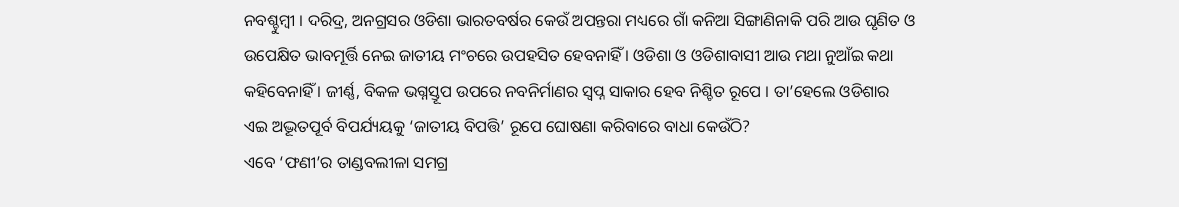ନବଶ୍ଚୁମ୍ବୀ । ଦରିଦ୍ର, ଅନଗ୍ରସର ଓଡିଶା ଭାରତବର୍ଷର କେଉଁ ଅପନ୍ତରା ମଧ୍ୟରେ ଗାଁ କନିଆ ସିଙ୍ଗାଣିନାକି ପରି ଆଉ ଘୃଣିତ ଓ ଉପେକ୍ଷିତ ଭାବମୂର୍ତ୍ତି ନେଇ ଜାତୀୟ ମଂଚରେ ଉପହସିତ ହେବନାହିଁ । ଓଡିଶା ଓ ଓଡିଶାବାସୀ ଆଉ ମଥା ନୁଆଁଇ କଥା କହିବେନାହିଁ । ଜୀର୍ଣ୍ଣ, ବିକଳ ଭଗ୍ନସ୍ତୂପ ଉପରେ ନବନିର୍ମାଣର ସ୍ୱପ୍ନ ସାକାର ହେବ ନିଶ୍ଚିତ ରୂପେ । ତା’ହେଲେ ଓଡିଶାର ଏଇ ଅଦ୍ଭୂତପୂର୍ବ ବିପର୍ଯ୍ୟୟକୁ ‘ଜାତୀୟ ବିପତ୍ତି’ ରୂପେ ଘୋଷଣା କରିବାରେ ବାଧା କେଉଁଠି?
ଏବେ ‘ଫଣୀ’ର ତାଣ୍ଡବଲୀଳା ସମଗ୍ର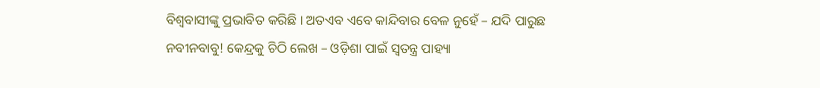ବିଶ୍ୱବାସୀଙ୍କୁ ପ୍ରଭାବିତ କରିଛି । ଅତଏବ ଏବେ କାନ୍ଦିବାର ବେଳ ନୁହେଁ – ଯଦି ପାରୁଛ ନବୀନବାବୁ! କେନ୍ଦ୍ରକୁ ଚିଠି ଲେଖ – ଓଡ଼ିଶା ପାଇଁ ସ୍ୱତନ୍ତ୍ର ପାହ୍ୟା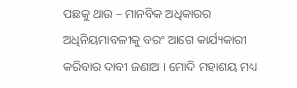ପଛକୁ ଥାଉ – ମାନବିକ ଅଧିକାରର ଅଧିନିୟମାବଳୀକୁ ବରଂ ଆଗେ କାର୍ଯ୍ୟକାରୀ କରିବାର ଦାବୀ ଜଣାଅ । ମୋଦି ମହାଶୟ ମଧ୍ୟ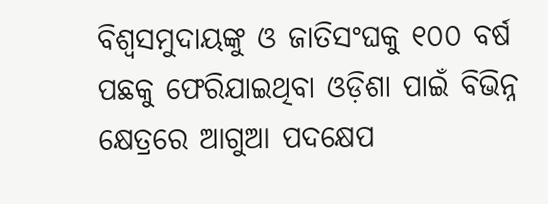ବିଶ୍ୱସମୁଦାୟଙ୍କୁ ଓ ଜାତିସଂଘକୁ ୧୦୦ ବର୍ଷ ପଛକୁ ଫେରିଯାଇଥିବା ଓଡ଼ିଶା ପାଇଁ ବିଭିନ୍ନ କ୍ଷେତ୍ରରେ ଆଗୁଆ ପଦକ୍ଷେପ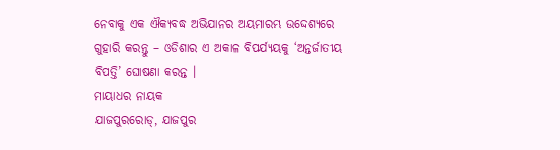ନେବାକୁ ଏକ ଐକ୍ୟବଦ୍ଧ ଅଭିଯାନର ଅୟମାରମ୍ଭ ଉଦ୍ଦେଶ୍ୟରେ ଗୁହାରି କରନ୍ତୁ – ଓଡିଶାର ଏ ଅକାଳ ବିପର୍ଯ୍ୟୟକୁ ‘ଅନ୍ତର୍ଜାତୀୟ ବିପତ୍ତି’ ଘୋଷଣା କରନ୍ତ ।
ମାୟାଧର ନାୟକ
ଯାଜପୁରରୋଡ୍, ଯାଜପୁର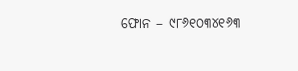ଫୋନ – ୯୮୬୧୦୩୪୧୬୩